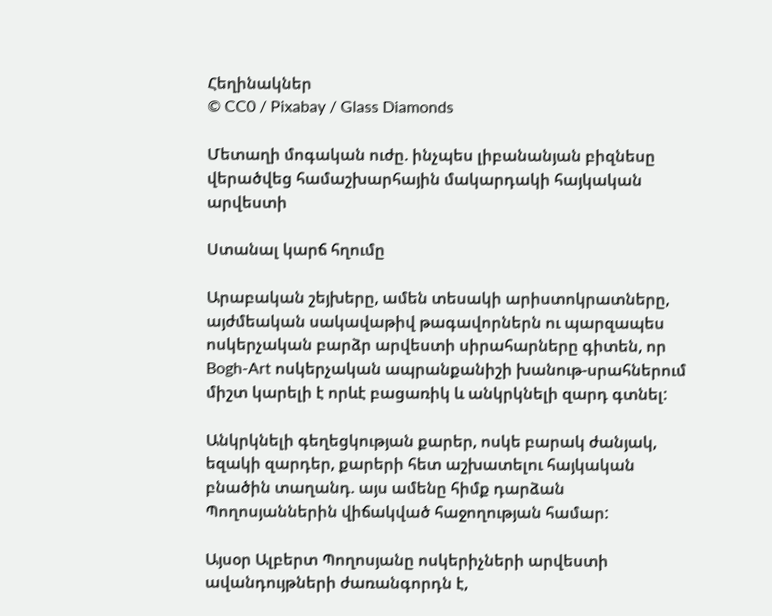Հեղինակներ
© CC0 / Pixabay / Glass Diamonds

Մետաղի մոգական ուժը. ինչպես լիբանանյան բիզնեսը վերածվեց համաշխարհային մակարդակի հայկական արվեստի

Ստանալ կարճ հղումը

Արաբական շեյխերը, ամեն տեսակի արիստոկրատները, այժմեական սակավաթիվ թագավորներն ու պարզապես ոսկերչական բարձր արվեստի սիրահարները գիտեն, որ Bogh-Art ոսկերչական ապրանքանիշի խանութ-սրահներում միշտ կարելի է որևէ բացառիկ և անկրկնելի զարդ գտնել:

Անկրկնելի գեղեցկության քարեր, ոսկե բարակ ժանյակ, եզակի զարդեր, քարերի հետ աշխատելու հայկական բնածին տաղանդ. այս ամենը հիմք դարձան Պողոսյաններին վիճակված հաջողության համար:

Այսօր Ալբերտ Պողոսյանը ոսկերիչների արվեստի ավանդույթների ժառանգորդն է,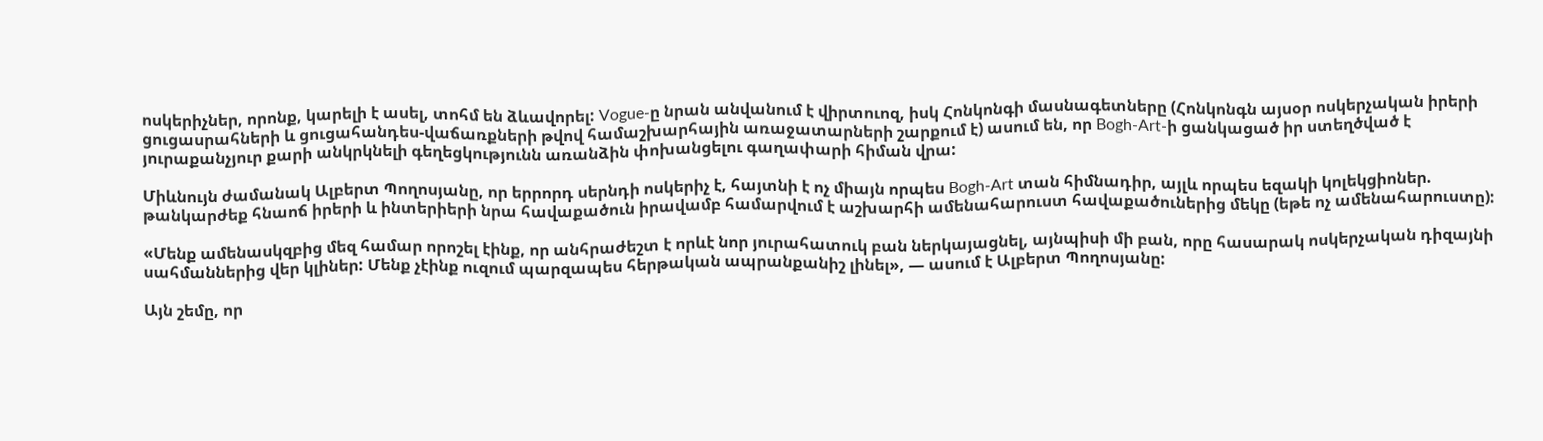ոսկերիչներ, որոնք, կարելի է ասել, տոհմ են ձևավորել: Vogue-ը նրան անվանում է վիրտուոզ, իսկ Հոնկոնգի մասնագետները (Հոնկոնգն այսօր ոսկերչական իրերի ցուցասրահների և ցուցահանդես-վաճառքների թվով համաշխարհային առաջատարների շարքում է) ասում են, որ Bogh-Art-ի ցանկացած իր ստեղծված է յուրաքանչյուր քարի անկրկնելի գեղեցկությունն առանձին փոխանցելու գաղափարի հիման վրա:

Միևնույն ժամանակ Ալբերտ Պողոսյանը, որ երրորդ սերնդի ոսկերիչ է, հայտնի է ոչ միայն որպես Bogh-Art տան հիմնադիր, այլև որպես եզակի կոլեկցիոներ. թանկարժեք հնաոճ իրերի և ինտերիերի նրա հավաքածուն իրավամբ համարվում է աշխարհի ամենահարուստ հավաքածուներից մեկը (եթե ոչ ամենահարուստը):

«Մենք ամենասկզբից մեզ համար որոշել էինք, որ անհրաժեշտ է որևէ նոր յուրահատուկ բան ներկայացնել, այնպիսի մի բան, որը հասարակ ոսկերչական դիզայնի սահմաններից վեր կլիներ: Մենք չէինք ուզում պարզապես հերթական ապրանքանիշ լինել», — ասում է Ալբերտ Պողոսյանը:

Այն շեմը, որ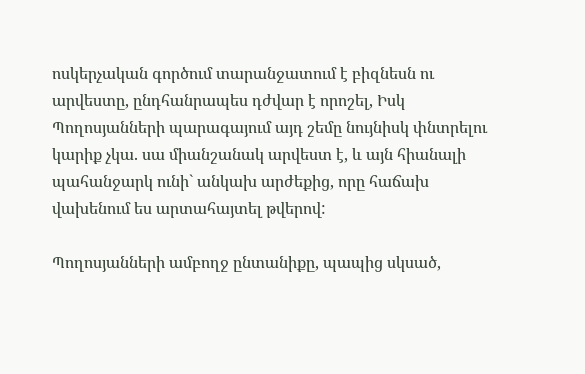ոսկերչական գործում տարանջատում է բիզնեսն ու արվեստը, ընդհանրապես դժվար է որոշել, Իսկ Պողոսյանների պարագայում այդ շեմը նույնիսկ փնտրելու կարիք չկա. սա միանշանակ արվեստ է, և այն հիանալի պահանջարկ ունի` անկախ արժեքից, որը հաճախ վախենում ես արտահայտել թվերով:

Պողոսյանների ամբողջ ընտանիքը, պապից սկսած,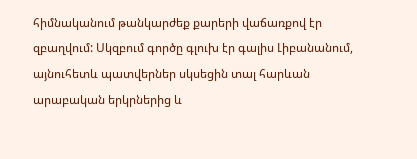հիմնականում թանկարժեք քարերի վաճառքով էր զբաղվում: Սկզբում գործը գլուխ էր գալիս Լիբանանում, այնուհետև պատվերներ սկսեցին տալ հարևան արաբական երկրներից և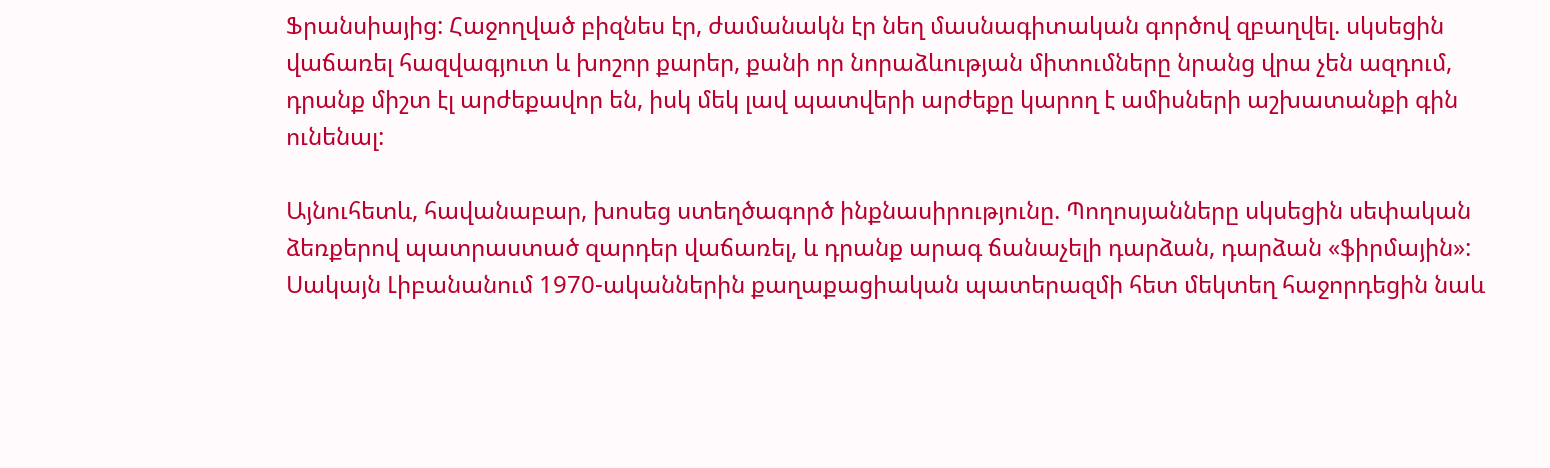Ֆրանսիայից: Հաջողված բիզնես էր, ժամանակն էր նեղ մասնագիտական գործով զբաղվել. սկսեցին վաճառել հազվագյուտ և խոշոր քարեր, քանի որ նորաձևության միտումները նրանց վրա չեն ազդում, դրանք միշտ էլ արժեքավոր են, իսկ մեկ լավ պատվերի արժեքը կարող է ամիսների աշխատանքի գին ունենալ:

Այնուհետև, հավանաբար, խոսեց ստեղծագործ ինքնասիրությունը. Պողոսյանները սկսեցին սեփական ձեռքերով պատրաստած զարդեր վաճառել, և դրանք արագ ճանաչելի դարձան, դարձան «ֆիրմային»: Սակայն Լիբանանում 1970-ականներին քաղաքացիական պատերազմի հետ մեկտեղ հաջորդեցին նաև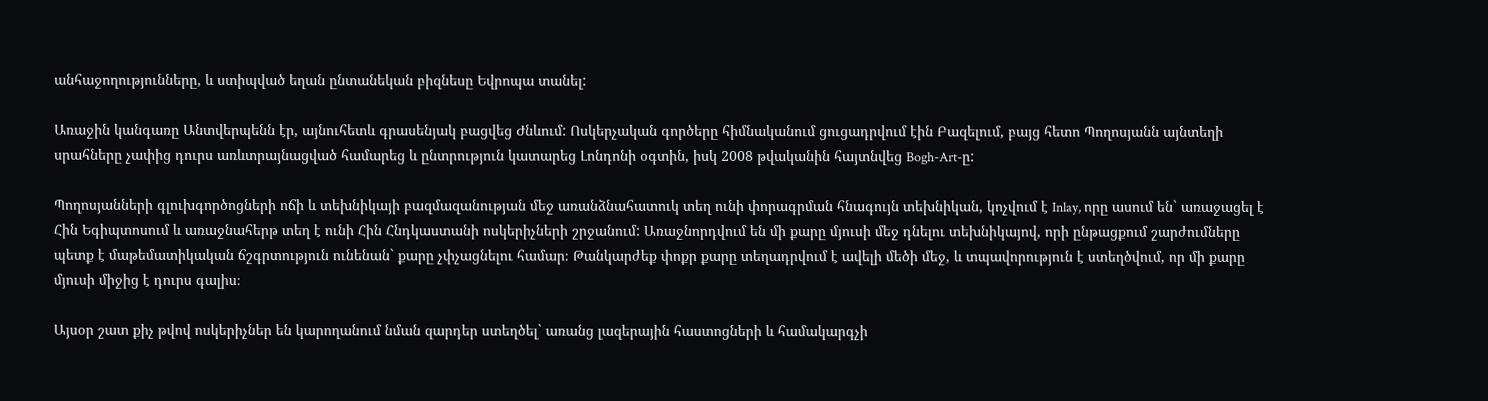անհաջողությունները, և ստիպված եղան ընտանեկան բիզնեսը Եվրոպա տանել:

Առաջին կանգառը Անտվերպենն էր, այնուհետև գրասենյակ բացվեց Ժնևում: Ոսկերչական գործերը հիմնականում ցուցադրվում էին Բազելում, բայց հետո Պողոսյանն այնտեղի սրահները չափից դուրս առևտրայնացված համարեց և ընտրություն կատարեց Լոնդոնի օգտին, իսկ 2008 թվականին հայտնվեց Bogh-Art-ը:

Պողոսյանների գլուխգործոցների ոճի և տեխնիկայի բազմազանության մեջ առանձնահատուկ տեղ ունի փորագրման հնագույն տեխնիկան, կոչվում է Inlay, որը ասում են` առաջացել է Հին Եգիպտոսում և առաջնահերթ տեղ է ունի Հին Հնդկաստանի ոսկերիչների շրջանում: Առաջնորդվում են մի քարը մյուսի մեջ դնելու տեխնիկայով, որի ընթացքում շարժումները պետք է մաթեմատիկական ճշգրտություն ունենան` քարը չփչացնելու համար։ Թանկարժեք փոքր քարը տեղադրվում է ավելի մեծի մեջ, և տպավորություն է ստեղծվում, որ մի քարը մյուսի միջից է դուրս գալիս։

Այսօր շատ քիչ թվով ոսկերիչներ են կարողանում նման զարդեր ստեղծել` առանց լազերային հաստոցների և համակարգչի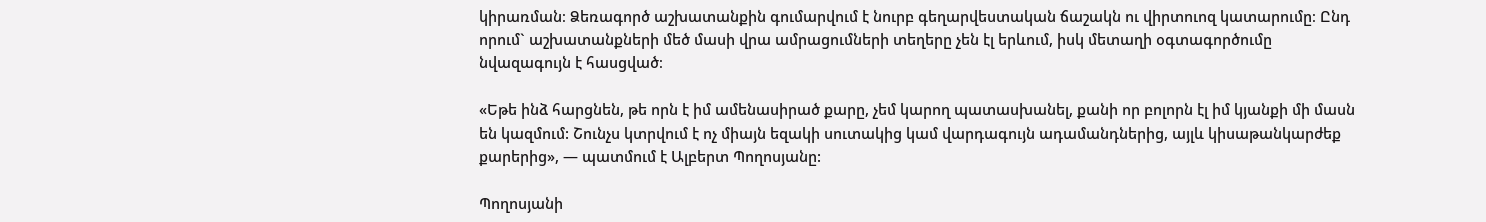կիրառման։ Ձեռագործ աշխատանքին գումարվում է նուրբ գեղարվեստական ճաշակն ու վիրտուոզ կատարումը։ Ընդ որում` աշխատանքների մեծ մասի վրա ամրացումների տեղերը չեն էլ երևում, իսկ մետաղի օգտագործումը նվազագույն է հասցված։

«Եթե ինձ հարցնեն, թե որն է իմ ամենասիրած քարը, չեմ կարող պատասխանել, քանի որ բոլորն էլ իմ կյանքի մի մասն են կազմում: Շունչս կտրվում է ոչ միայն եզակի սուտակից կամ վարդագույն ադամանդներից, այլև կիսաթանկարժեք քարերից», — պատմում է Ալբերտ Պողոսյանը:

Պողոսյանի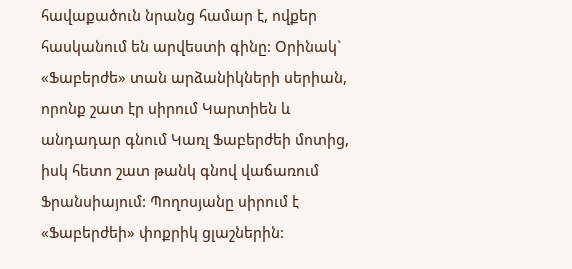հավաքածուն նրանց համար է, ովքեր հասկանում են արվեստի գինը: Օրինակ` «Ֆաբերժե» տան արձանիկների սերիան, որոնք շատ էր սիրում Կարտիեն և անդադար գնում Կառլ Ֆաբերժեի մոտից, իսկ հետո շատ թանկ գնով վաճառում Ֆրանսիայում: Պողոսյանը սիրում է «Ֆաբերժեի» փոքրիկ ցլաշներին: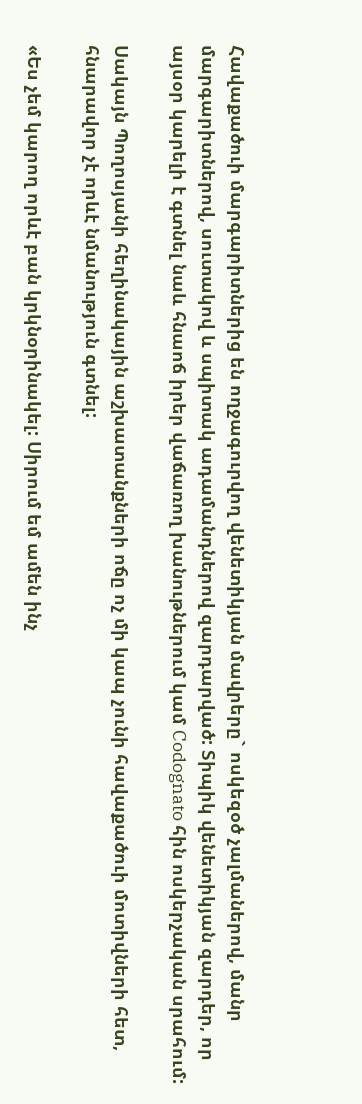Հավաքածուի մարգարիտներից են ողջագուրվող վենետիկյան մավրերը` ոսկեզօծ չալմաներով, մանր մարգարիտներով, սուտակով և սպիտակ ադամանդներով զարդարված: Տիպիկ վենետիկյան զարդեր, որ այսօր կարելի է գտնել նաև հնաոճ իրեր վաճառող խանութներում կամ Codognato հին ոսկերչական սրահում:

Սակայն Պողոսյանի հեղինակային աշխատանքների ոճը ոչ մի կապ չունի հավաքածուի մոտիվների հետ, հնարավոր չէ որևէ նմանություն գտնել:

«Ես չեմ կարող որևէ բան կրկնօրինակել: Սիրում եմ ամեն ինչ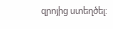զրոյից ստեղծել: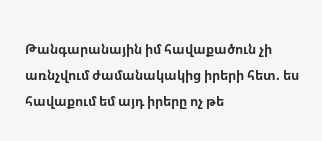Թանգարանային իմ հավաքածուն չի առնչվում ժամանակակից իրերի հետ. ես հավաքում եմ այդ իրերը ոչ թե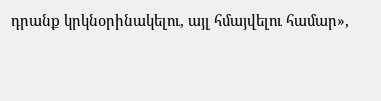դրանք կրկնօրինակելու, այլ հմայվելու համար»,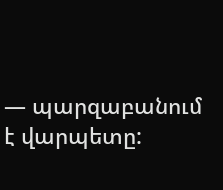— պարզաբանում է վարպետը: